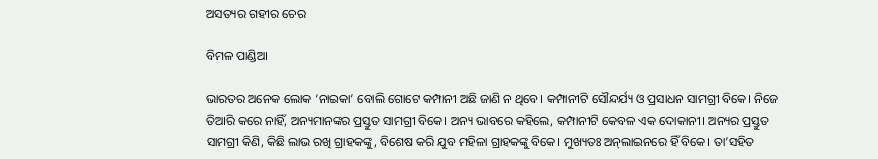ଅସତ୍ୟର ଗହୀର ଚେର

ବିମଳ ପାଣ୍ଡିଆ

ଭାରତର ଅନେକ ଲୋକ ‘ନାଇକା’ ବୋଲି ଗୋଟେ କମ୍ପାନୀ ଅଛି ଜାଣି ନ ଥିବେ। କମ୍ପାନୀଟି ସୌନ୍ଦର୍ଯ୍ୟ ଓ ପ୍ରସାଧନ ସାମଗ୍ରୀ ବିକେ। ନିଜେ ତିଆରି କରେ ନାହିଁ, ଅନ୍ୟମାନଙ୍କର ପ୍ରସ୍ତୁତ ସାମଗ୍ରୀ ବିକେ। ଅନ୍ୟ ଭାବରେ କହିଲେ, କମ୍ପାନୀଟି କେବଳ ଏକ ଦୋକାନୀ। ଅନ୍ୟର ପ୍ରସ୍ତୁତ ସାମଗ୍ରୀ କିଣି, କିଛି ଲାଭ ରଖି ଗ୍ରାହକଙ୍କୁ, ବିଶେଷ କରି ଯୁବ ମହିଳା ଗ୍ରାହକଙ୍କୁ ବିକେ। ମୁଖ୍ୟତଃ ଅନ୍‌ଲାଇନରେ ହିଁ ବିକେ। ତା’ସହିତ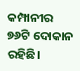କମ୍ପାନୀର ୭୬ଟି ଦୋକାନ ରହିଛି।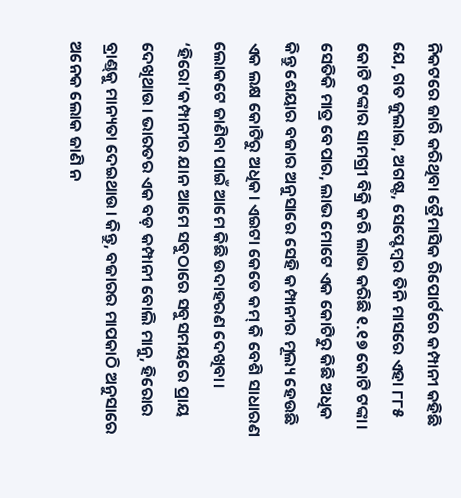ନିକଟରେ ଜାରି କରିଥିବା ତ୍ରୈମାସିକ ରିପୋର୍ଟରେ କମ୍ପାନୀ କହିଛି ଯେ, ଗତ ଜୁଲାଇ, ଅଗଷ୍ଟ, ସେପ୍ଟେମ୍ବର ତିନି ମାସରେ ଏହା ୮୮୫ କୋଟି ଟଙ୍କାର ସାମଗ୍ରୀ ବିକ୍ରି କରି ଲାଭ କରିଛି ୧.୧୭ କୋଟି ଟଙ୍କା। ସେତିକି ମାତ୍ର ବେପାର, ଲାଭ ମୋଟେ ଏକ କୋଟିରୁ କିଛି ଅଧିକ କିନ୍ତୁ ଶେୟାର ବଜାର ଅନୁସାରେ ସେହି କମ୍ପାନୀର ମୂଲ୍ୟ ହେଉଛି ଏକ ଲକ୍ଷ କୋଟିରୁ ଅଧିକ। ଏଇଟା କେତେ କମ୍‌ କି ବେଶି ସାଧାରଣ ଲୋକଟେ ଜାଣିବା ପାଇଁ ଆମେ କିଛି ଉଦାହରଣ ଦେଖିବା। ‘ହିରୋ’କମ୍ପାନୀର ଯାନ ଆମେ ସବୁଠାରେ ସବୁସମୟରେ ପ୍ରାୟ ଦେଖିଥାଉ। ଭାରତର ଏକ ବଡ଼ କମ୍ପାନୀ ବୋଲି ମାନୁ, ହିରୋର ବ୍ରାଣ୍ଡ୍‌କୁ ମାନ୍ୟତା ଦେଇଥାଉ। କିନ୍ତୁ, ବଜାରର ମାପକାଠି ଅନୁସାରେ ଅନେକ ଲୋକ ଜାଣି ନ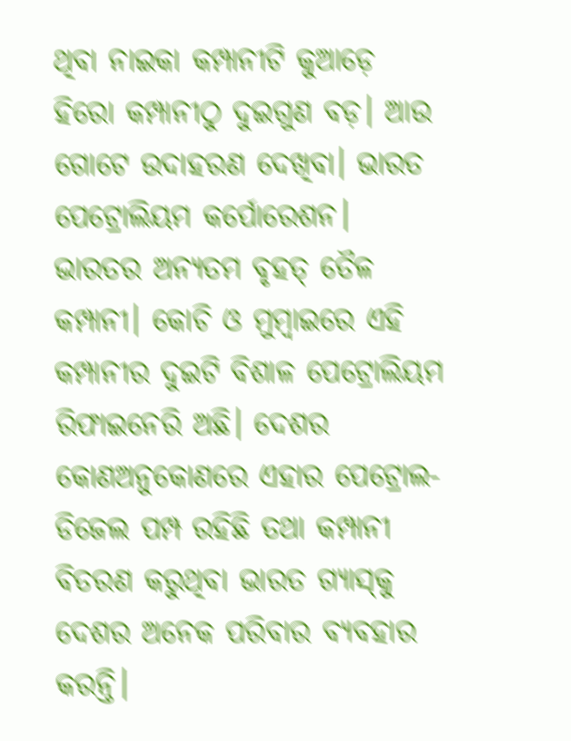ଥିବା ନାଇକା କମ୍ପାନୀଟି କୁଆଡ଼େ ହିରୋ କମ୍ପାନୀଠୁ ଦୁଇଗୁଣ ବଡ଼। ଆଉ ଗୋଟେ ଉଦାହରଣ ଦେଖିବା। ଭାରତ ପେଟ୍ରୋଲିୟମ କର୍ପୋରେଶନ। ଭାରତର ଅନ୍ୟତମ ବୃହତ୍‌ ତୈଳ କମ୍ପାନୀ। କୋଚି ଓ ମୁମ୍ବାଇରେ ଏହି କମ୍ପାନୀର ଦୁଇଟି ବିଶାଳ ପେଟ୍ରୋଲିୟମ ରିଫାଇନେରି ଅଛି। ଦେଶର କୋଣଅନୁକୋଣରେ ଏହାର ପେଟ୍ରୋଲ-ଡିଜେଲ ପମ୍ପ ରହିଛି ତଥା କମ୍ପାନୀ ବିତରଣ କରୁଥିବା ଭାରତ ଗ୍ୟାସ୍‌କୁ ଦେଶର ଅନେକ ପରିବାର ବ୍ୟବହାର କରନ୍ତି।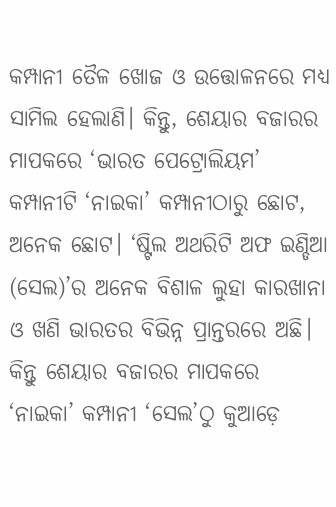କମ୍ପାନୀ ତୈଳ ଖୋଜ ଓ ଉତ୍ତୋଳନରେ ମଧ୍ୟ ସାମିଲ ହେଲାଣି। କିନ୍ତୁ, ଶେୟାର ବଜାରର ମାପକରେ ‘ଭାରତ ପେଟ୍ରୋଲିୟମ’ କମ୍ପାନୀଟି ‘ନାଇକା’ କମ୍ପାନୀଠାରୁ ଛୋଟ, ଅନେକ ଛୋଟ। ‘ଷ୍ଟିଲ ଅଥରିଟି ଅଫ ଇଣ୍ଡିଆ (ସେଲ)’ର ଅନେକ ବିଶାଳ ଲୁହା କାରଖାନା ଓ ଖଣି ଭାରତର ବିଭିନ୍ନ ପ୍ରାନ୍ତରରେ ଅଛି। କିନ୍ତୁ ଶେୟାର ବଜାରର ମାପକରେ ‘ନାଇକା’ କମ୍ପାନୀ ‘ସେଲ’ଠୁ କୁଆଡ଼େ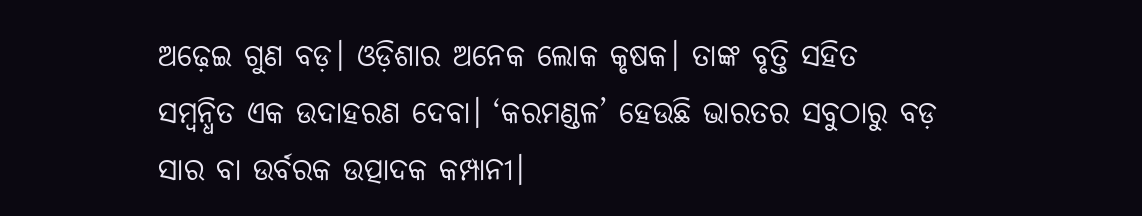ଅଢ଼େଇ ଗୁଣ ବଡ଼। ଓଡ଼ିଶାର ଅନେକ ଲୋକ କୃଷକ। ତାଙ୍କ ବୃତ୍ତି ସହିତ ସମ୍ବନ୍ଧିତ ଏକ ଉଦାହରଣ ଦେବା। ‘କରମଣ୍ଡଳ’ ହେଉଛି ଭାରତର ସବୁଠାରୁ ବଡ଼ ସାର ବା ଉର୍ବରକ ଉତ୍ପାଦକ କମ୍ପାନୀ।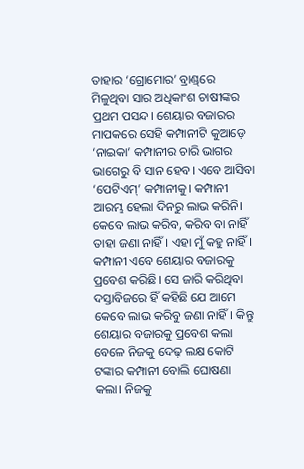ତାହାର ‘ଗ୍ରୋମୋର’ ବ୍ରାଣ୍ଡ୍‌ରେ ମିଳୁଥିବା ସାର ଅଧିକାଂଶ ଚାଷୀଙ୍କର ପ୍ରଥମ ପସନ୍ଦ। ଶେୟାର ବଜାରର ମାପକରେ ସେହି କମ୍ପାନୀଟି କୁଆଡ଼େ ‘ନାଇକା’ କମ୍ପାନୀର ଚାରି ଭାଗର ଭାଗେରୁ ବି ସାନ ହେବ। ଏବେ ଆସିବା ‘ପେଟିଏମ୍‌’ କମ୍ପାନୀକୁ। କମ୍ପାନୀ ଆରମ୍ଭ ହେଲା ଦିନରୁ ଲାଭ କରିନି। କେବେ ଲାଭ କରିବ, କରିବ ବା ନାହିଁ ତାହା ଜଣା ନାହିଁ। ଏହା ମୁଁ କହୁ ନାହିଁ। କମ୍ପାନୀ ଏବେ ଶେୟାର ବଜାରକୁ ପ୍ରବେଶ କରିଛି। ସେ ଜାରି କରିଥିବା ଦସ୍ତାବିଜରେ ହିଁ କହିଛି ଯେ ଆମେ କେବେ ଲାଭ କରିବୁ ଜଣା ନାହିଁ। କିନ୍ତୁ ଶେୟାର ବଜାରକୁ ପ୍ରବେଶ କଲା ବେଳେ ନିଜକୁ ଦେଢ଼ ଲକ୍ଷ କୋଟି ଟଙ୍କାର କମ୍ପାନୀ ବୋଲି ଘୋଷଣା କଲା। ନିଜକୁ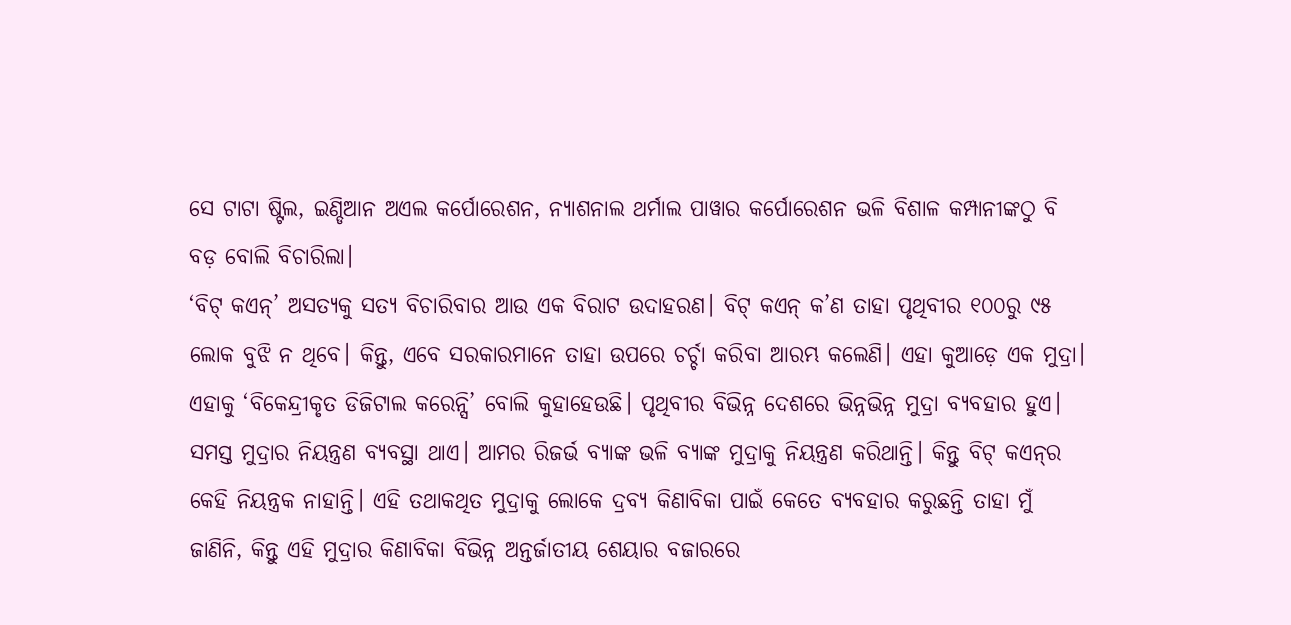ସେ ଟାଟା ଷ୍ଟିଲ, ଇଣ୍ଡିଆନ ଅଏଲ କର୍ପୋରେଶନ, ନ୍ୟାଶନାଲ ଥର୍ମାଲ ପାୱାର କର୍ପୋରେଶନ ଭଳି ବିଶାଳ କମ୍ପାନୀଙ୍କଠୁ ବି ବଡ଼ ବୋଲି ବିଚାରିଲା।
‘ବିଟ୍‌ କଏନ୍‌’ ଅସତ୍ୟକୁ ସତ୍ୟ ବିଚାରିବାର ଆଉ ଏକ ବିରାଟ ଉଦାହରଣ। ବିଟ୍‌ କଏନ୍‌ କ’ଣ ତାହା ପୃଥିବୀର ୧୦୦ରୁ ୯୫ ଲୋକ ବୁଝି ନ ଥିବେ। କିନ୍ତୁ, ଏବେ ସରକାରମାନେ ତାହା ଉପରେ ଚର୍ଚ୍ଚା କରିବା ଆରମ୍ଭ କଲେଣି। ଏହା କୁଆଡ଼େ ଏକ ମୁଦ୍ରା। ଏହାକୁ ‘ବିକେନ୍ଦ୍ରୀକୃତ ଡିଜିଟାଲ କରେନ୍ସି’ ବୋଲି କୁହାହେଉଛି। ପୃଥିବୀର ବିଭିନ୍ନ ଦେଶରେ ଭିନ୍ନଭିନ୍ନ ମୁଦ୍ରା ବ୍ୟବହାର ହୁଏ। ସମସ୍ତ ମୁଦ୍ରାର ନିୟନ୍ତ୍ରଣ ବ୍ୟବସ୍ଥା ଥାଏ। ଆମର ରିଜର୍ଭ ବ୍ୟାଙ୍କ ଭଳି ବ୍ୟାଙ୍କ ମୁଦ୍ରାକୁ ନିୟନ୍ତ୍ରଣ କରିଥାନ୍ତି। କିନ୍ତୁ ବିଟ୍‌ କଏନ୍‌ର କେହି ନିୟନ୍ତ୍ରକ ନାହାନ୍ତି। ଏହି ତଥାକଥିତ ମୁଦ୍ରାକୁ ଲୋକେ ଦ୍ରବ୍ୟ କିଣାବିକା ପାଇଁ କେତେ ବ୍ୟବହାର କରୁଛନ୍ତି ତାହା ମୁଁ ଜାଣିନି, କିନ୍ତୁ ଏହି ମୁଦ୍ରାର କିଣାବିକା ବିଭିନ୍ନ ଅନ୍ତର୍ଜାତୀୟ ଶେୟାର ବଜାରରେ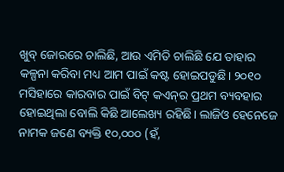ଖୁବ୍‌ ଜୋରରେ ଚାଲିଛି, ଆଉ ଏମିତି ଚାଲିଛି ଯେ ତାହାର କଳ୍ପନା କରିବା ମଧ୍ୟ ଆମ ପାଇଁ କଷ୍ଟ ହୋଇପଡୁଛି। ୨୦୧୦ ମସିହାରେ କାରବାର ପାଇଁ ବିଟ୍‌ କଏନ୍‌ର ପ୍ରଥମ ବ୍ୟବହାର ହୋଇଥିଲା ବୋଲି କିଛି ଆଲେଖ୍ୟ ରହିଛି। ଲାଜିଓ ହେନେଜେ ନାମକ ଜଣେ ବ୍ୟକ୍ତି ୧୦,୦୦୦ (ହଁ,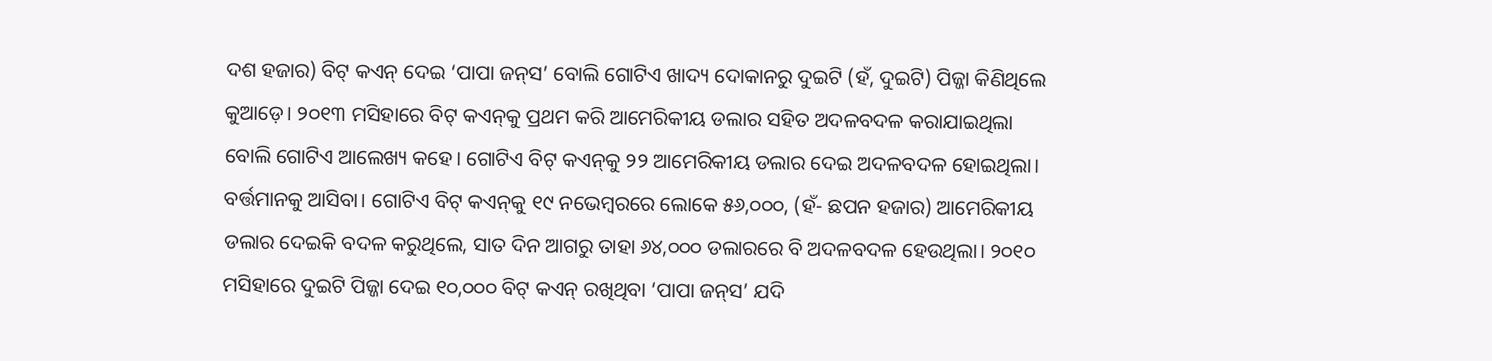ଦଶ ହଜାର) ବିଟ୍‌ କଏନ୍‌ ଦେଇ ‘ପାପା ଜନ୍‌ସ’ ବୋଲି ଗୋଟିଏ ଖାଦ୍ୟ ଦୋକାନରୁ ଦୁଇଟି (ହଁ, ଦୁଇଟି) ପିଜ୍ଜା କିଣିଥିଲେ କୁଆଡ଼େ। ୨୦୧୩ ମସିହାରେ ବିଟ୍‌ କଏନ୍‌କୁ ପ୍ରଥମ କରି ଆମେରିକୀୟ ଡଲାର ସହିତ ଅଦଳବଦଳ କରାଯାଇଥିଲା ବୋଲି ଗୋଟିଏ ଆଲେଖ୍ୟ କହେ। ଗୋଟିଏ ବିଟ୍‌ କଏନ୍‌କୁ ୨୨ ଆମେରିକୀୟ ଡଲାର ଦେଇ ଅଦଳବଦଳ ହୋଇଥିଲା। ବର୍ତ୍ତମାନକୁ ଆସିବା। ଗୋଟିଏ ବିଟ୍‌ କଏନ୍‌କୁ ୧୯ ନଭେମ୍ବରରେ ଲୋକେ ୫୬,୦୦୦, (ହଁ- ଛପନ ହଜାର) ଆମେରିକୀୟ ଡଲାର ଦେଇକି ବଦଳ କରୁଥିଲେ, ସାତ ଦିନ ଆଗରୁ ତାହା ୬୪,୦୦୦ ଡଲାରରେ ବି ଅଦଳବଦଳ ହେଉଥିଲା। ୨୦୧୦ ମସିହାରେ ଦୁଇଟି ପିଜ୍ଜା ଦେଇ ୧୦,୦୦୦ ବିଟ୍‌ କଏନ୍‌ ରଖିଥିବା ‘ପାପା ଜନ୍‌ସ’ ଯଦି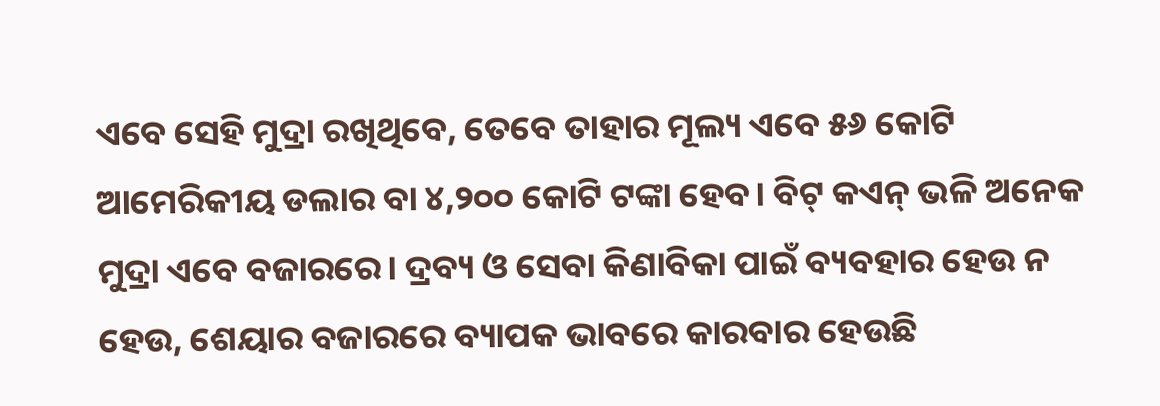ଏବେ ସେହି ମୁଦ୍ରା ରଖିଥିବେ, ତେବେ ତାହାର ମୂଲ୍ୟ ଏବେ ୫୬ କୋଟି ଆମେରିକୀୟ ଡଲାର ବା ୪,୨୦୦ କୋଟି ଟଙ୍କା ହେବ। ବିଟ୍‌ କଏନ୍‌ ଭଳି ଅନେକ ମୁଦ୍ରା ଏବେ ବଜାରରେ। ଦ୍ରବ୍ୟ ଓ ସେବା କିଣାବିକା ପାଇଁ ବ୍ୟବହାର ହେଉ ନ ହେଉ, ଶେୟାର ବଜାରରେ ବ୍ୟାପକ ଭାବରେ କାରବାର ହେଉଛି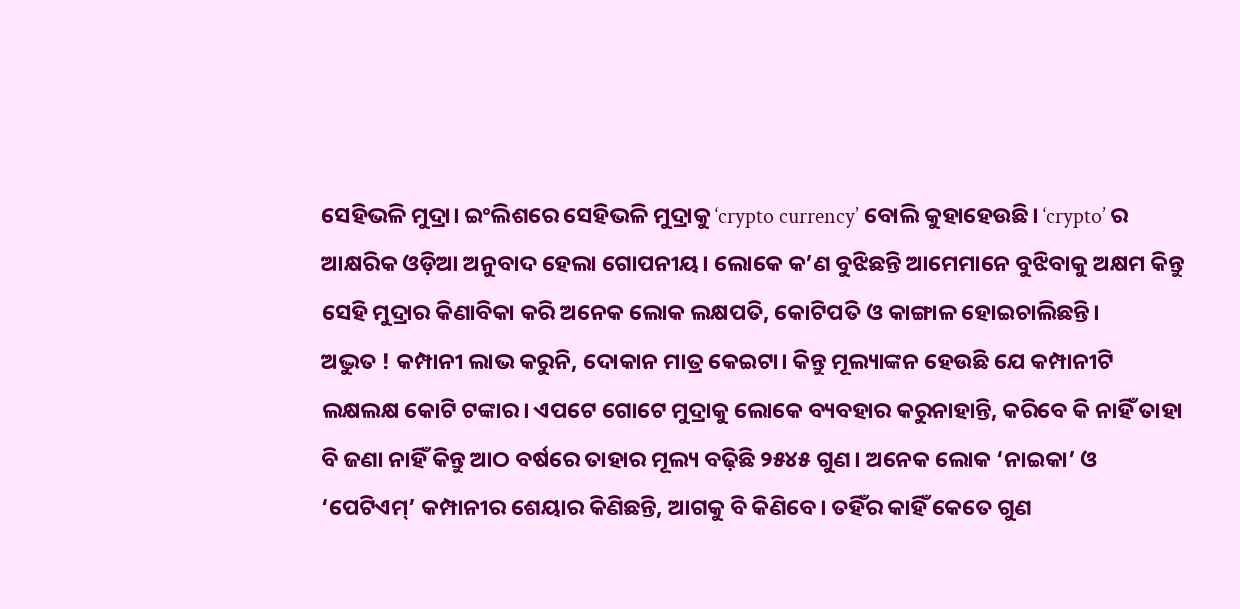ସେହିଭଳି ମୁଦ୍ରା। ଇଂଲିଶରେ ସେହିଭଳି ମୁଦ୍ରାକୁ ‘crypto currency’ ବୋଲି କୁହାହେଉଛି। ‘crypto’ ର ଆକ୍ଷରିକ ଓଡ଼ିଆ ଅନୁବାଦ ହେଲା ଗୋପନୀୟ। ଲୋକେ କ’ଣ ବୁଝିଛନ୍ତି ଆମେମାନେ ବୁଝିବାକୁ ଅକ୍ଷମ କିନ୍ତୁ ସେହି ମୁଦ୍ରାର କିଣାବିକା କରି ଅନେକ ଲୋକ ଲକ୍ଷପତି, କୋଟିପତି ଓ କାଙ୍ଗାଳ ହୋଇଚାଲିଛନ୍ତି।
ଅଦ୍ଭୁତ ! କମ୍ପାନୀ ଲାଭ କରୁନି, ଦୋକାନ ମାତ୍ର କେଇଟା। କିନ୍ତୁ ମୂଲ୍ୟାଙ୍କନ ହେଉଛି ଯେ କମ୍ପାନୀଟି ଲକ୍ଷଲକ୍ଷ କୋଟି ଟଙ୍କାର। ଏପଟେ ଗୋଟେ ମୁଦ୍ରାକୁ ଲୋକେ ବ୍ୟବହାର କରୁନାହାନ୍ତି, କରିବେ କି ନାହିଁ ତାହା ବି ଜଣା ନାହିଁ କିନ୍ତୁ ଆଠ ବର୍ଷରେ ତାହାର ମୂଲ୍ୟ ବଢ଼ିଛି ୨୫୪୫ ଗୁଣ। ଅନେକ ଲୋକ ‘ନାଇକା’ ଓ ‘ପେଟିଏମ୍‌’ କମ୍ପାନୀର ଶେୟାର କିଣିଛନ୍ତି, ଆଗକୁ ବି କିଣିବେ। ତହିଁର କାହିଁ କେତେ ଗୁଣ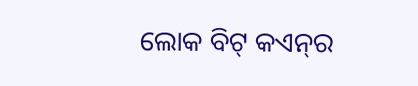ଲୋକ ବିଟ୍‌ କଏନ୍‌ର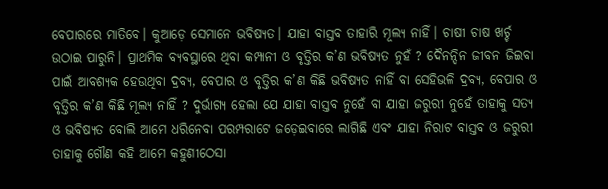ବେପାରରେ ମାତିବେ। କୁଆଡ଼େ ସେମାନେ ଭବିଷ୍ୟତ। ଯାହା ବାସ୍ତବ ତାହାରି ମୂଲ୍ୟ ନାହିଁ। ଚାଷୀ ଚାଷ ଖର୍ଚ୍ଚ ଉଠାଇ ପାରୁନି। ପ୍ରାଥମିକ ବ୍ୟବସ୍ଥାରେ ଥିବା କମ୍ପାନୀ ଓ ବୃତ୍ତିର କ’ଣ ଭବିଷ୍ୟତ ନୁହଁ ? ଦୈନନ୍ଦିନ ଜୀବନ ଜିଇବା ପାଇଁ ଆବଶ୍ୟକ ହେଉଥିବା ଦ୍ରବ୍ୟ, ବେପାର ଓ ବୃତ୍ତିର କ’ଣ କିଛି ଭବିଷ୍ୟତ ନାହିଁ ବା ସେହିଭଳି ଦ୍ରବ୍ୟ, ବେପାର ଓ ବୃତ୍ତିର କ’ଣ କିଛି ମୂଲ୍ୟ ନାହିଁ ? ଦୁର୍ଭାଗ୍ୟ ହେଲା ଯେ ଯାହା ବାସ୍ତବ ନୁହେଁ ବା ଯାହା ଜରୁରୀ ନୁହେଁ ତାହାକୁ ସତ୍ୟ ଓ ଭବିଷ୍ୟତ ବୋଲି ଆମେ ଧରିନେବା ପରମ୍ପରାଟେ ଜଡ଼େଇବାରେ ଲାଗିଛି ଏବଂ ଯାହା ନିରାଟ ବାସ୍ତବ ଓ ଜରୁରୀ ତାହାକୁ ଗୌଣ କହି ଆମେ କହୁଣୀଠେସା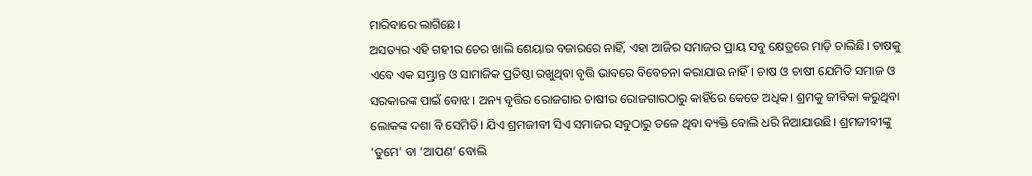ମାରିବାରେ ଲାଗିଛେ।
ଅସତ୍ୟର ଏହି ଗହୀର ଚେର ଖାଲି ଶେୟାର ବଜାରରେ ନାହିଁ, ଏହା ଆଜିର ସମାଜର ପ୍ରାୟ ସବୁ କ୍ଷେତ୍ରରେ ମାଡ଼ି ଚାଲିଛି। ଚାଷକୁ ଏବେ ଏକ ସମ୍ଭ୍ରାନ୍ତ ଓ ସାମାଜିକ ପ୍ରତିଷ୍ଠା ରଖୁଥିବା ବୃତ୍ତି ଭାବରେ ବିବେଚନା କରାଯାଉ ନାହିଁ। ଚାଷ ଓ ଚାଷୀ ଯେମିତି ସମାଜ ଓ ସରକାରଙ୍କ ପାଇଁ ବୋଝ। ଅନ୍ୟ ବୃତ୍ତିର ରୋଜଗାର ଚାଷୀର ରୋଜଗାରଠାରୁ କାହିଁରେ କେତେ ଅଧିକ। ଶ୍ରମକୁ ଜୀବିକା କରୁଥିବା ଲୋକଙ୍କ ଦଶା ବି ସେମିତି। ଯିଏ ଶ୍ରମଜୀବୀ ସିଏ ସମାଜର ସବୁଠାରୁ ତଳେ ଥିବା ବ୍ୟକ୍ତି ବୋଲି ଧରି ନିଆଯାଉଛି। ଶ୍ରମଜୀବୀଙ୍କୁ ‘ତୁମେ’ ବା ‘ଆପଣ’ ବୋଲି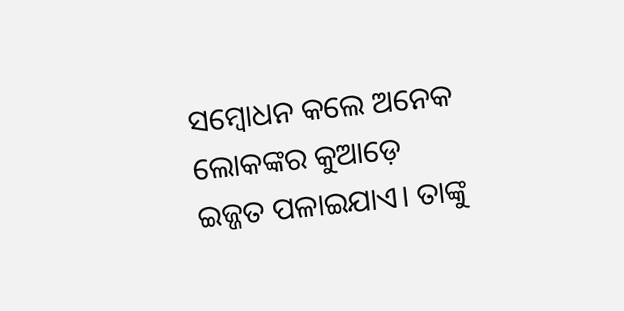ସମ୍ବୋଧନ କଲେ ଅନେକ ଲୋକଙ୍କର କୁଆଡ଼େ ଇଜ୍ଜତ ପଳାଇଯାଏ। ତାଙ୍କୁ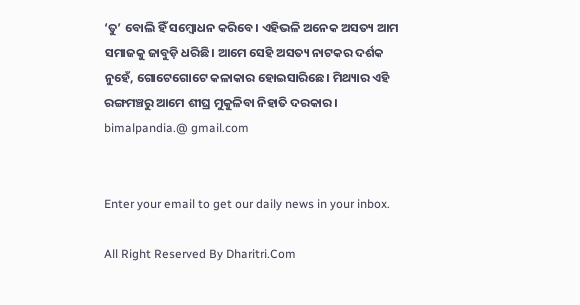‘ତୁ’ ବୋଲି ହିଁ ସମ୍ବୋଧନ କରିବେ। ଏହିଭଳି ଅନେକ ଅସତ୍ୟ ଆମ ସମାଜକୁ ଜାବୁଡ଼ି ଧରିଛି। ଆମେ ସେହି ଅସତ୍ୟ ନାଟକର ଦର୍ଶକ ନୁହେଁ, ଗୋଟେଗୋଟେ କଳାକାର ହୋଇସାରିଛେ। ମିଥ୍ୟାର ଏହି ରଙ୍ଗମଞ୍ଚରୁ ଆମେ ଶୀଘ୍ର ମୁକୁଳିବା ନିହାତି ଦରକାର।
bimalpandia.@ gmail.com


Enter your email to get our daily news in your inbox.

All Right Reserved By Dharitri.Com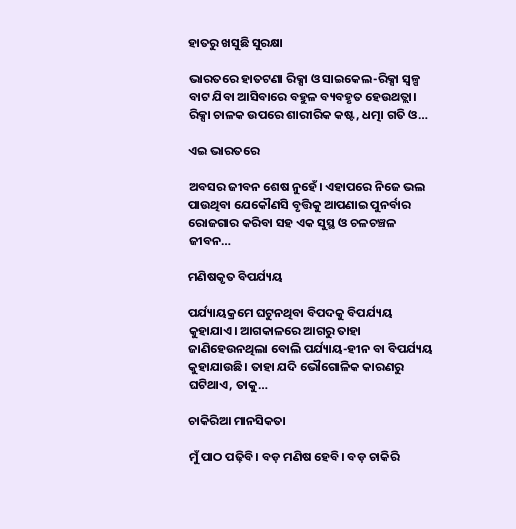ହାତରୁ ଖସୁଛି ସୁରକ୍ଷା

ଭାରତରେ ହାତଟଣା ରିକ୍ସା ଓ ସାଇକେଲ-ରିକ୍ସା ସ୍ବଳ୍ପ ବାଟ ଯିବା ଆସିବାରେ ବହୁଳ ବ୍ୟବହୃତ ହେଉଥତ୍ଲା। ରିକ୍ସା ଚାଳକ ଉପରେ ଶାରୀରିକ କଷ୍ଟ, ଧତ୍ମା ଗତି ଓ…

ଏଇ ଭାରତରେ

ଅବସର ଜୀବନ ଶେଷ ନୁହେଁ। ଏହାପରେ ନିଜେ ଭଲ ପାଉଥିବା ଯେକୌଣସି ବୃତ୍ତିକୁ ଆପଣାଇ ପୁନର୍ବାର ରୋଜଗାର କରିବା ସହ ଏକ ସୁସ୍ଥ ଓ ଚଳଚଞ୍ଚଳ ଜୀବନ…

ମଣିଷକୃତ ବିପର୍ଯ୍ୟୟ

ପର୍ଯ୍ୟାୟକ୍ରମେ ଘଟୁନଥିବା ବିପଦକୁ ବିପର୍ଯ୍ୟୟ କୁହାଯାଏ। ଆଗକାଳରେ ଆଗରୁ ତାହା ଜାଣିହେଉନଥିଲା ବୋଲି ପର୍ଯ୍ୟାୟ-ହୀନ ବା ବିପର୍ଯ୍ୟୟ କୁହାଯାଉଛି। ତାହା ଯଦି ଭୌଗୋଳିକ କାରଣରୁ ଘଟିଥାଏ, ତାକୁ…

ଚାକିରିଆ ମାନସିକତା

ମୁଁ ପାଠ ପଢ଼ିବି। ବଡ଼ ମଣିଷ ହେବି। ବଡ଼ ଚାକିରି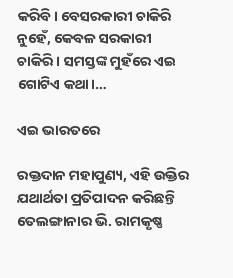କରିବି। ବେସରକାରୀ ଚାକିରି ନୁହେଁ, କେବଳ ସରକାରୀ ଚାକିରି। ସମସ୍ତଙ୍କ ମୁହଁରେ ଏଇ ଗୋଟିଏ କଥା।…

ଏଇ ଭାରତରେ

ରକ୍ତଦାନ ମହାପୁଣ୍ୟ, ଏହି ଉକ୍ତିର ଯଥାର୍ଥତା ପ୍ରତିପାଦନ କରିଛନ୍ତି ତେଲଙ୍ଗାନାର ଭି. ରାମକୃଷ୍ଣ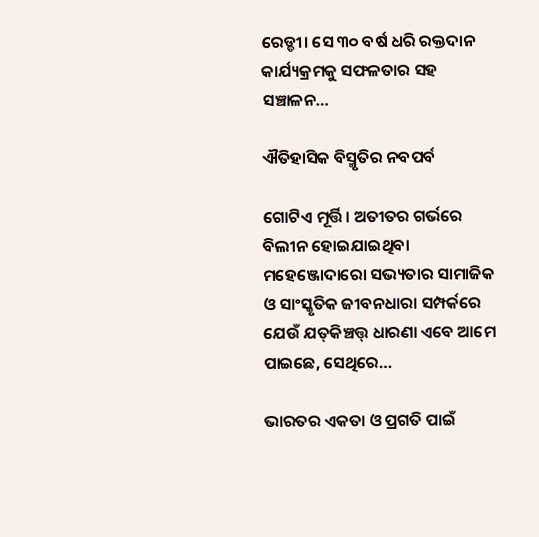ରେଡ୍ଡୀ। ସେ ୩୦ ବର୍ଷ ଧରି ରକ୍ତଦାନ କାର୍ଯ୍ୟକ୍ରମକୁ ସଫଳତାର ସହ ସଞ୍ଚାଳନ…

ଐତିହାସିକ ବିସ୍ମୃତିର ନବପର୍ବ

ଗୋଟିଏ ମୂର୍ତ୍ତି। ଅତୀତର ଗର୍ଭରେ ବିଲୀନ ହୋଇଯାଇଥିବା ମହେଞ୍ଜୋଦାରୋ ସଭ୍ୟତାର ସାମାଜିକ ଓ ସାଂସ୍କୃତିକ ଜୀବନଧାରା ସମ୍ପର୍କରେ ଯେଉଁ ଯତ୍‌କିଞ୍ଚତ୍ତ୍‌ ଧାରଣା ଏବେ ଆମେ ପାଇଛେ, ସେଥିରେ…

ଭାରତର ଏକତା ଓ ପ୍ରଗତି ପାଇଁ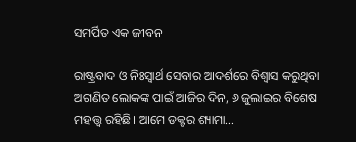ସମର୍ପିତ ଏକ ଜୀବନ

ରାଷ୍ଟ୍ରବାଦ ଓ ନିଃସ୍ବାର୍ଥ ସେବାର ଆଦର୍ଶରେ ବିଶ୍ୱାସ କରୁଥିବା ଅଗଣିତ ଲୋକଙ୍କ ପାଇଁ ଆଜିର ଦିନ, ୬ ଜୁଲାଇର ବିଶେଷ ମହତ୍ତ୍ୱ ରହିଛି। ଆମେ ଡକ୍ଟର ଶ୍ୟାମା…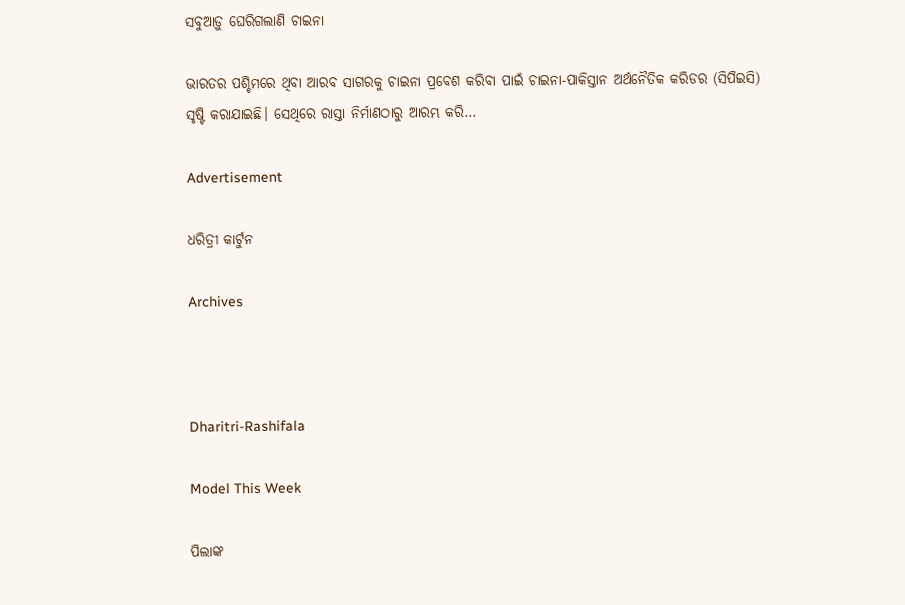ସବୁଆଡ଼ୁ ଘେରିଗଲାଣି ଚାଇନା

ଭାରତର ପଶ୍ଚିମରେ ଥିବା ଆରବ ସାଗରକୁ ଚାଇନା ପ୍ରବେଶ କରିବା ପାଇଁ ଚାଇନା-ପାକିସ୍ତାନ ଅର୍ଥନୈତିକ କରିଡର (ସିପିଇସି) ସୃଷ୍ଟି କରାଯାଇଛି। ସେଥିରେ ରାସ୍ତା ନିର୍ମାଣଠାରୁ ଆରମ୍ଭ କରି…

Advertisement

ଧରିତ୍ରୀ କାର୍ଟୁନ

Archives



Dharitri-Rashifala

Model This Week

ପିଲାଙ୍କ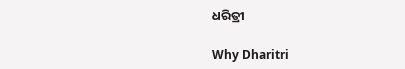ଧରିତ୍ରୀ

Why Dharitri